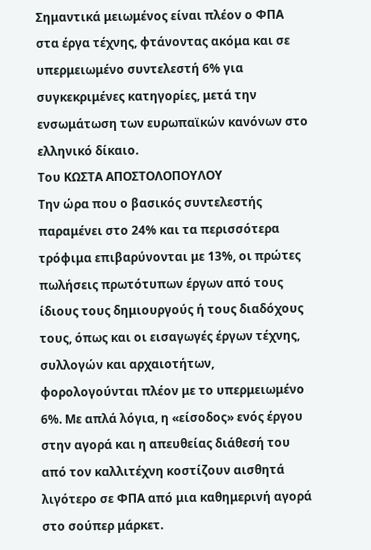Σημαντικά μειωμένος είναι πλέον ο ΦΠΑ στα έργα τέχνης, φτάνοντας ακόμα και σε υπερμειωμένο συντελεστή 6% για συγκεκριμένες κατηγορίες, μετά την ενσωμάτωση των ευρωπαϊκών κανόνων στο ελληνικό δίκαιο.
Του ΚΩΣΤΑ ΑΠΟΣΤΟΛΟΠΟΥΛΟΥ
Την ώρα που ο βασικός συντελεστής παραμένει στο 24% και τα περισσότερα τρόφιμα επιβαρύνονται με 13%, οι πρώτες πωλήσεις πρωτότυπων έργων από τους ίδιους τους δημιουργούς ή τους διαδόχους τους, όπως και οι εισαγωγές έργων τέχνης, συλλογών και αρχαιοτήτων, φορολογούνται πλέον με το υπερμειωμένο 6%. Με απλά λόγια, η «είσοδος» ενός έργου στην αγορά και η απευθείας διάθεσή του από τον καλλιτέχνη κοστίζουν αισθητά λιγότερο σε ΦΠΑ από μια καθημερινή αγορά στο σούπερ μάρκετ.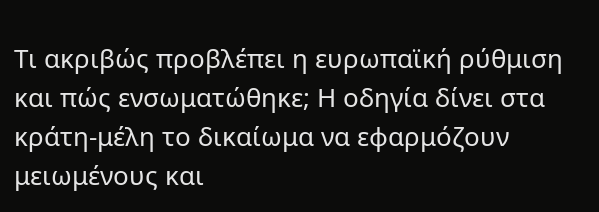Τι ακριβώς προβλέπει η ευρωπαϊκή ρύθμιση και πώς ενσωματώθηκε; Η οδηγία δίνει στα κράτη-μέλη το δικαίωμα να εφαρμόζουν μειωμένους και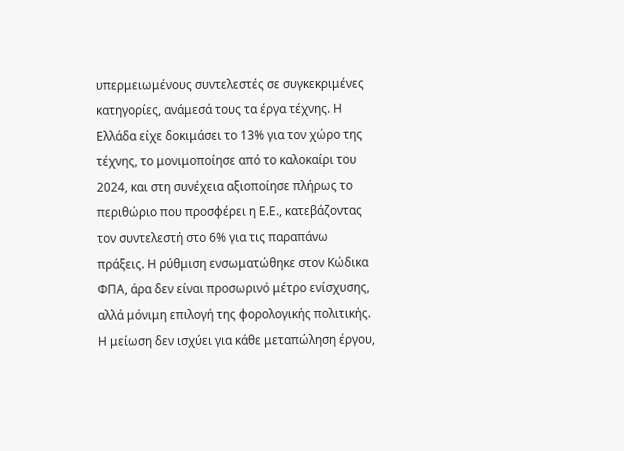υπερμειωμένους συντελεστές σε συγκεκριμένες κατηγορίες, ανάμεσά τους τα έργα τέχνης. Η Ελλάδα είχε δοκιμάσει το 13% για τον χώρο της τέχνης, το μονιμοποίησε από το καλοκαίρι του 2024, και στη συνέχεια αξιοποίησε πλήρως το περιθώριο που προσφέρει η Ε.Ε., κατεβάζοντας τον συντελεστή στο 6% για τις παραπάνω πράξεις. Η ρύθμιση ενσωματώθηκε στον Κώδικα ΦΠΑ, άρα δεν είναι προσωρινό μέτρο ενίσχυσης, αλλά μόνιμη επιλογή της φορολογικής πολιτικής.
Η μείωση δεν ισχύει για κάθε μεταπώληση έργου,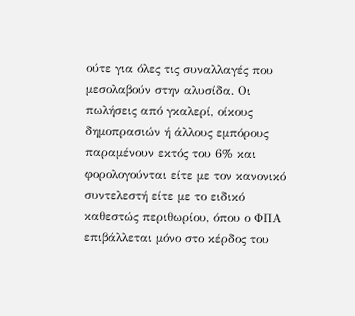ούτε για όλες τις συναλλαγές που μεσολαβούν στην αλυσίδα. Οι πωλήσεις από γκαλερί, οίκους δημοπρασιών ή άλλους εμπόρους παραμένουν εκτός του 6% και φορολογούνται είτε με τον κανονικό συντελεστή είτε με το ειδικό καθεστώς περιθωρίου, όπου ο ΦΠΑ επιβάλλεται μόνο στο κέρδος του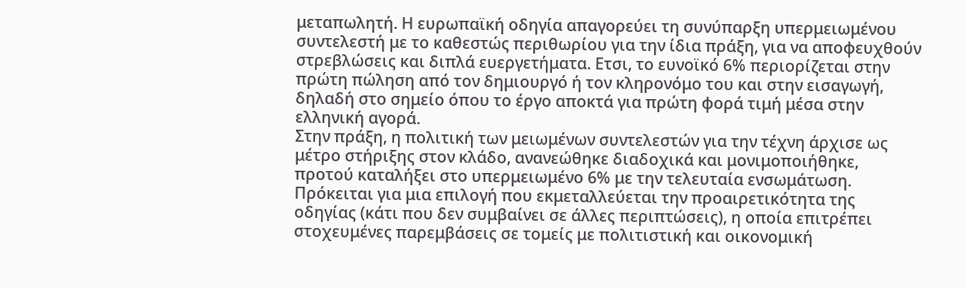μεταπωλητή. Η ευρωπαϊκή οδηγία απαγορεύει τη συνύπαρξη υπερμειωμένου συντελεστή με το καθεστώς περιθωρίου για την ίδια πράξη, για να αποφευχθούν στρεβλώσεις και διπλά ευεργετήματα. Ετσι, το ευνοϊκό 6% περιορίζεται στην πρώτη πώληση από τον δημιουργό ή τον κληρονόμο του και στην εισαγωγή, δηλαδή στο σημείο όπου το έργο αποκτά για πρώτη φορά τιμή μέσα στην ελληνική αγορά.
Στην πράξη, η πολιτική των μειωμένων συντελεστών για την τέχνη άρχισε ως μέτρο στήριξης στον κλάδο, ανανεώθηκε διαδοχικά και μονιμοποιήθηκε, προτού καταλήξει στο υπερμειωμένο 6% με την τελευταία ενσωμάτωση. Πρόκειται για μια επιλογή που εκμεταλλεύεται την προαιρετικότητα της οδηγίας (κάτι που δεν συμβαίνει σε άλλες περιπτώσεις), η οποία επιτρέπει στοχευμένες παρεμβάσεις σε τομείς με πολιτιστική και οικονομική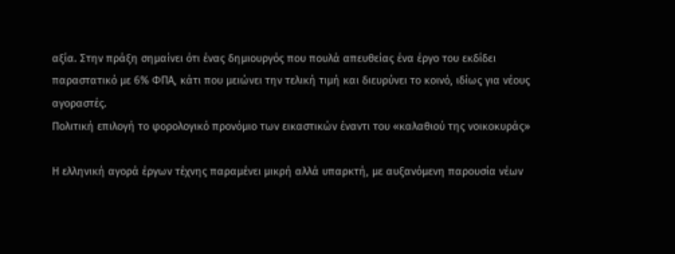αξία. Στην πράξη σημαίνει ότι ένας δημιουργός που πουλά απευθείας ένα έργο του εκδίδει παραστατικό με 6% ΦΠΑ, κάτι που μειώνει την τελική τιμή και διευρύνει το κοινό, ιδίως για νέους αγοραστές.
Πολιτική επιλογή το φορολογικό προνόμιο των εικαστικών έναντι του «καλαθιού της νοικοκυράς»

Η ελληνική αγορά έργων τέχνης παραμένει μικρή αλλά υπαρκτή, με αυξανόμενη παρουσία νέων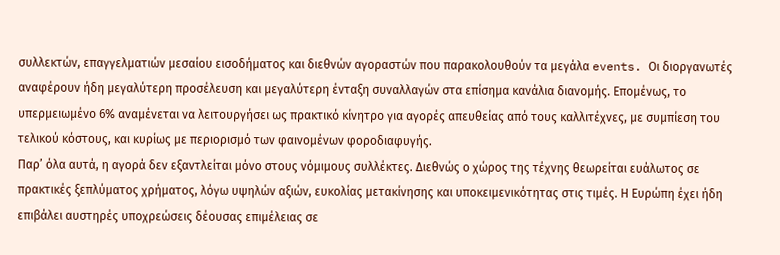συλλεκτών, επαγγελματιών μεσαίου εισοδήματος και διεθνών αγοραστών που παρακολουθούν τα μεγάλα events. Οι διοργανωτές αναφέρουν ήδη μεγαλύτερη προσέλευση και μεγαλύτερη ένταξη συναλλαγών στα επίσημα κανάλια διανομής. Επομένως, το υπερμειωμένο 6% αναμένεται να λειτουργήσει ως πρακτικό κίνητρο για αγορές απευθείας από τους καλλιτέχνες, με συμπίεση του τελικού κόστους, και κυρίως με περιορισμό των φαινομένων φοροδιαφυγής.
Παρ’ όλα αυτά, η αγορά δεν εξαντλείται μόνο στους νόμιμους συλλέκτες. Διεθνώς ο χώρος της τέχνης θεωρείται ευάλωτος σε πρακτικές ξεπλύματος χρήματος, λόγω υψηλών αξιών, ευκολίας μετακίνησης και υποκειμενικότητας στις τιμές. Η Ευρώπη έχει ήδη επιβάλει αυστηρές υποχρεώσεις δέουσας επιμέλειας σε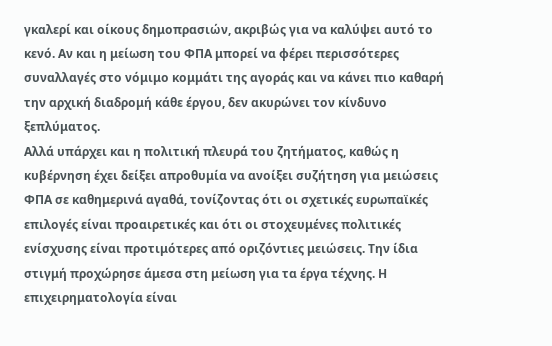γκαλερί και οίκους δημοπρασιών, ακριβώς για να καλύψει αυτό το κενό. Αν και η μείωση του ΦΠΑ μπορεί να φέρει περισσότερες συναλλαγές στο νόμιμο κομμάτι της αγοράς και να κάνει πιο καθαρή την αρχική διαδρομή κάθε έργου, δεν ακυρώνει τον κίνδυνο ξεπλύματος.
Αλλά υπάρχει και η πολιτική πλευρά του ζητήματος, καθώς η κυβέρνηση έχει δείξει απροθυμία να ανοίξει συζήτηση για μειώσεις ΦΠΑ σε καθημερινά αγαθά, τονίζοντας ότι οι σχετικές ευρωπαϊκές επιλογές είναι προαιρετικές και ότι οι στοχευμένες πολιτικές ενίσχυσης είναι προτιμότερες από οριζόντιες μειώσεις. Την ίδια στιγμή προχώρησε άμεσα στη μείωση για τα έργα τέχνης. Η επιχειρηματολογία είναι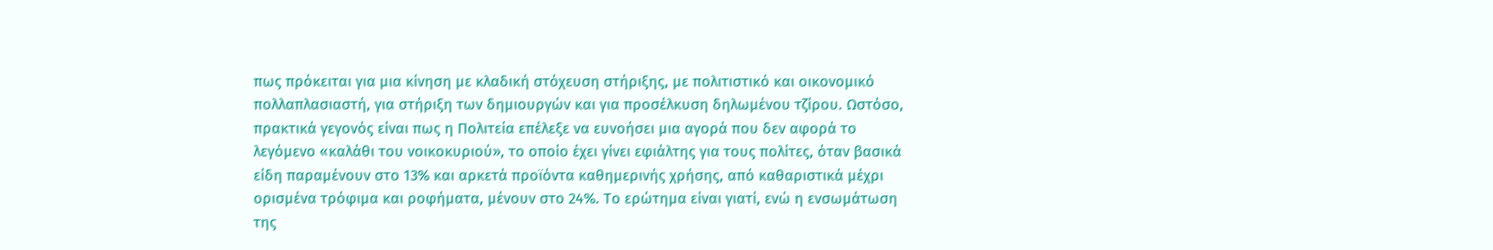πως πρόκειται για μια κίνηση με κλαδική στόχευση στήριξης, με πολιτιστικό και οικονομικό πολλαπλασιαστή, για στήριξη των δημιουργών και για προσέλκυση δηλωμένου τζίρου. Ωστόσο, πρακτικά γεγονός είναι πως η Πολιτεία επέλεξε να ευνοήσει μια αγορά που δεν αφορά το λεγόμενο «καλάθι του νοικοκυριού», το οποίο έχει γίνει εφιάλτης για τους πολίτες, όταν βασικά είδη παραμένουν στο 13% και αρκετά προϊόντα καθημερινής χρήσης, από καθαριστικά μέχρι ορισμένα τρόφιμα και ροφήματα, μένουν στο 24%. Το ερώτημα είναι γιατί, ενώ η ενσωμάτωση της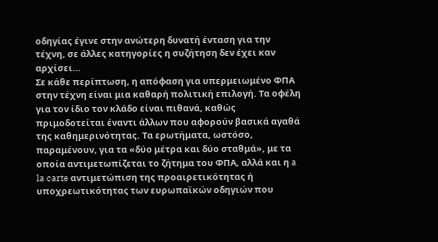οδηγίας έγινε στην ανώτερη δυνατή ένταση για την τέχνη, σε άλλες κατηγορίες η συζήτηση δεν έχει καν αρχίσει…
Σε κάθε περίπτωση, η απόφαση για υπερμειωμένο ΦΠΑ στην τέχνη είναι μια καθαρή πολιτική επιλογή. Τα οφέλη για τον ίδιο τον κλάδο είναι πιθανά, καθώς πριμοδοτείται έναντι άλλων που αφορούν βασικά αγαθά της καθημερινότητας. Τα ερωτήματα, ωστόσο, παραμένουν, για τα «δύο μέτρα και δύο σταθμά», με τα οποία αντιμετωπίζεται το ζήτημα του ΦΠΑ, αλλά και η a la carte αντιμετώπιση της προαιρετικότητας ή υποχρεωτικότητας των ευρωπαϊκών οδηγιών που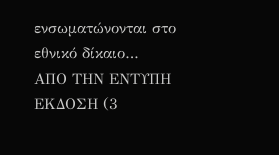ενσωματώνονται στο εθνικό δίκαιο…
ΑΠΟ ΤΗΝ ΕΝΤΥΠΗ ΕΚΔΟΣΗ (3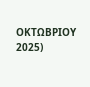ΟΚΤΩΒΡΙΟΥ 2025)